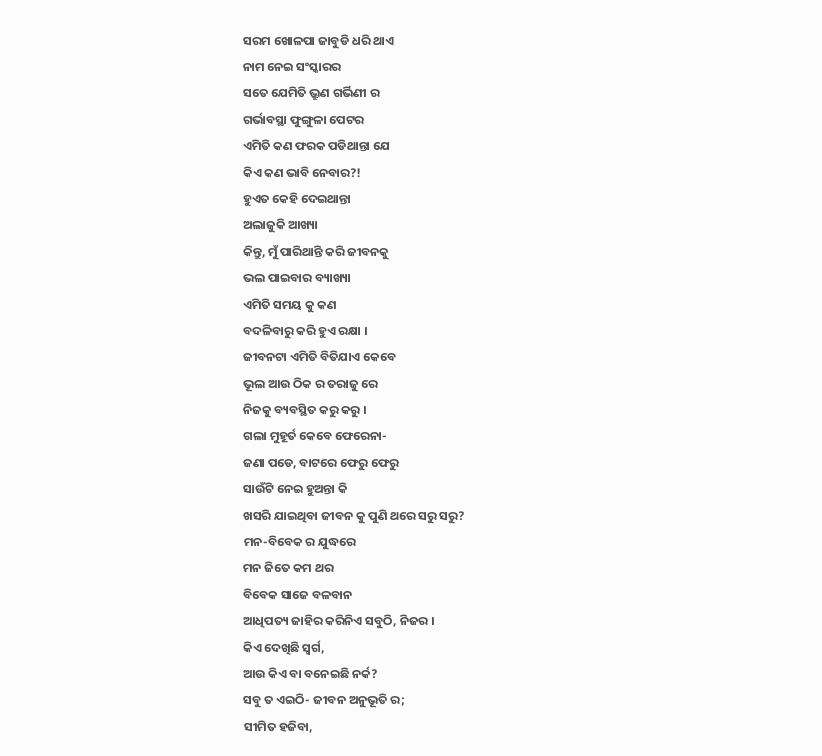ସରମ ଖୋଳପା ଜାବୁଡି ଧରି ଥାଏ
ନାମ ନେଇ ସଂସ୍କାରର
ସତେ ଯେମିତି ଭ୍ରୁଣ ଗର୍ଭିଣୀ ର
ଗର୍ଭାବସ୍ଥା ଫୁଙ୍ଗୁଳା ପେଟର
ଏମିତି କଣ ଫରକ ପଡିଥାନ୍ତା ଯେ
କିଏ କଣ ଭାବି ନେବାର?!
ହୁଏତ କେହି ଦେଇଥାନ୍ତା
ଅଲାଜୁକି ଆଖ୍ୟା
କିନ୍ତୁ, ମୁଁ ପାରିଥାନ୍ତି କରି ଜୀବନକୁ
ଭଲ ପାଇବାର ବ୍ୟାଖ୍ୟା
ଏମିତି ସମୟ କୁ କଣ
ବଦଳିବାରୁ କରି ହୁଏ ରକ୍ଷା ।
ଜୀବନଟା ଏମିତି ବିତିଯାଏ କେବେ
ଭୂଲ ଆଉ ଠିକ ର ତରାଜୁ ରେ
ନିଜକୁ ବ୍ୟବସ୍ଥିତ କରୁ କରୁ ।
ଗଲା ମୁହୂର୍ତ କେବେ ଫେରେନା-
ଜଣା ପଡେ, ବାଟରେ ଫେରୁ ଫେରୁ
ସାଉଁଟି ନେଇ ହୁଅନ୍ତା କି
ଖସରି ଯାଇଥିବା ଜୀବନ କୁ ପୁଣି ଥରେ ସରୁ ସରୁ?
ମନ-ବିବେକ ର ଯୁଦ୍ଧରେ
ମନ ଜିତେ କମ ଥର
ବିବେକ ସାଜେ ବଳବାନ
ଆଧିପତ୍ୟ ଜାହିର କରିନିଏ ସବୁଠି, ନିଜର ।
କିଏ ଦେଖିଛି ସ୍ଵର୍ଗ,
ଆଉ କିଏ ବା ବନେଇଛି ନର୍କ?
ସବୁ ତ ଏଇଠି- ଜୀବନ ଅନୁଭୂତି ର;
ସୀମିତ ହଜିବା,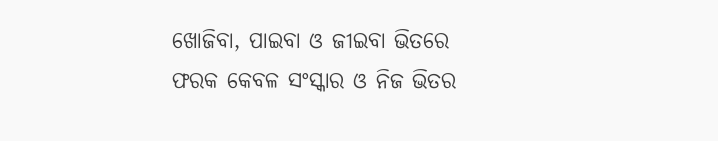ଖୋଜିବା, ପାଇବା ଓ ଜୀଇବା ଭିତରେ
ଫରକ କେବଳ ସଂସ୍କାର ଓ ନିଜ ଭିତର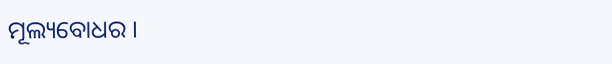ମୂଲ୍ୟବୋଧର ।